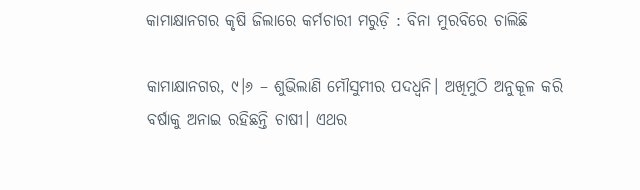କାମାକ୍ଷାନଗର କୃଷି ଜିଲାରେ କର୍ମଚାରୀ ମରୁଡ଼ି : ବିନା ମୁରବିରେ ଚାଲିଛି

କାମାକ୍ଷାନଗର, ୯।୬ – ଶୁଭିଲାଣି ମୌସୁମୀର ପଦଧ୍ୱନି। ଅଖିମୁଠି ଅନୁକୂଳ କରି ବର୍ଷାକୁ ଅନାଇ ରହିଛନ୍ତି ଚାଷୀ। ଏଥର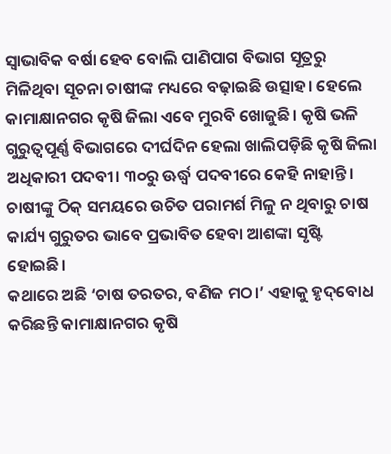ସ୍ବାଭାବିକ ବର୍ଷା ହେବ ବୋଲି ପାଣିପାଗ ବିଭାଗ ସୂତ୍ରରୁ ମିଳିଥିବା ସୂଚନା ଚାଷୀଙ୍କ ମଧ୍ୟରେ ବଢ଼ାଇଛି ଉତ୍ସାହ। ହେଲେ କାମାକ୍ଷାନଗର କୃଷି ଜିଲା ଏବେ ମୁରବି ଖୋଜୁଛି। କୃଷି ଭଳି ଗୁରୁତ୍ୱପୂର୍ଣ୍ଣ ବିଭାଗରେ ଦୀର୍ଘଦିନ ହେଲା ଖାଲିପଡ଼ିଛି କୃଷି ଜିଲା ଅଧିକାରୀ ପଦବୀ। ୩୦ରୁ ଊର୍ଦ୍ଧ୍ୱ ପଦବୀରେ କେହି ନାହାନ୍ତି। ଚାଷୀଙ୍କୁ ଠିକ୍‌ ସମୟରେ ଉଚିତ ପରାମର୍ଶ ମିଳୁ ନ ଥିବାରୁ ଚାଷ କାର୍ଯ୍ୟ ଗୁରୁତର ଭାବେ ପ୍ରଭାବିତ ହେବା ଆଶଙ୍କା ସୃଷ୍ଟି ହୋଇଛି।
କଥାରେ ଅଛି ‘ଚାଷ ତରତର, ବଣିଜ ମଠ।’ ଏହାକୁ ହୃଦ୍‌ବୋଧ କରିଛନ୍ତି କାମାକ୍ଷାନଗର କୃଷି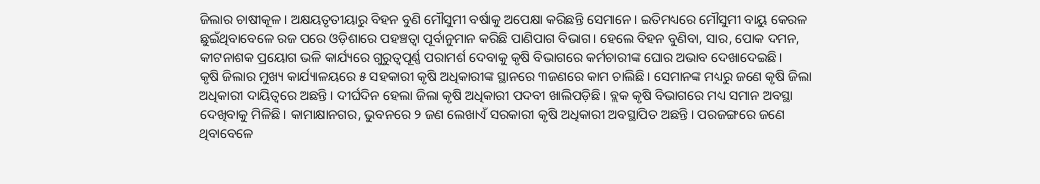ଜିଲାର ଚାଷୀକୂଳ। ଅକ୍ଷୟତୃତୀୟାରୁ ବିହନ ବୁଣି ମୌସୁମୀ ବର୍ଷାକୁ ଅପେକ୍ଷା କରିଛନ୍ତି ସେମାନେ। ଇତିମଧ୍ୟରେ ମୌସୁମୀ ବାୟୁ କେରଳ ଛୁଇଁଥିବାବେଳେ ରଜ ପରେ ଓଡ଼ିଶାରେ ପହଞ୍ଚତ୍ବା ପୂର୍ବାନୁମାନ କରିଛି ପାଣିପାଗ ବିଭାଗ। ହେଲେ ବିହନ ବୁଣିବା, ସାର, ପୋକ ଦମନ, କୀଟନାଶକ ପ୍ରୟୋଗ ଭଳି କାର୍ଯ୍ୟରେ ଗୁରୁତ୍ୱପୂର୍ଣ୍ଣ ପରାମର୍ଶ ଦେବାକୁ କୃଷି ବିଭାଗରେ କର୍ମଚାରୀଙ୍କ ଘୋର ଅଭାବ ଦେଖାଦେଇଛି।
କୃଷି ଜିଲାର ମୁଖ୍ୟ କାର୍ଯ୍ୟାଳୟରେ ୫ ସହକାରୀ କୃଷି ଅଧିକାରୀଙ୍କ ସ୍ଥାନରେ ୩ଜଣରେ କାମ ଚାଲିଛି। ସେମାନଙ୍କ ମଧ୍ୟରୁ ଜଣେ କୃଷି ଜିଲା ଅଧିକାରୀ ଦାୟିତ୍ୱରେ ଅଛନ୍ତି। ଦୀର୍ଘଦିନ ହେଲା ଜିଲା କୃଷି ଅଧିକାରୀ ପଦବୀ ଖାଲିପଡ଼ିଛି। ବ୍ଲକ କୃଷି ବିଭାଗରେ ମଧ୍ୟ ସମାନ ଅବସ୍ଥା ଦେଖିବାକୁ ମିଳିଛି। କାମାକ୍ଷାନଗର, ଭୁବନରେ ୨ ଜଣ ଲେଖାଏଁ ସରକାରୀ କୃଷି ଅଧିକାରୀ ଅବସ୍ଥାପିତ ଅଛନ୍ତି। ପରଜଙ୍ଗରେ ଜଣେ ଥିବାବେଳେ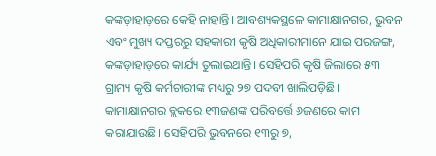କଙ୍କଡ଼ାହାଡ଼ରେ କେହି ନାହାନ୍ତି। ଆବଶ୍ୟକସ୍ଥଳେ କାମାକ୍ଷାନଗର, ଭୁବନ ଏବଂ ମୁଖ୍ୟ ଦପ୍ତରରୁ ସହକାରୀ କୃଷି ଅଧିକାରୀମାନେ ଯାଇ ପରଜଙ୍ଗ, କଙ୍କଡ଼ାହାଡ଼ରେ କାର୍ଯ୍ୟ ତୁଲାଇଥାନ୍ତି। ସେହିପରି କୃଷି ଜିଲାରେ ୫୩ ଗ୍ରାମ୍ୟ କୃଷି କର୍ମଚାରୀଙ୍କ ମଧ୍ୟରୁ ୨୭ ପଦବୀ ଖାଲିପଡ଼ିଛି। କାମାକ୍ଷାନଗର ବ୍ଲକରେ ୧୩ଜଣଙ୍କ ପରିବର୍ତ୍ତେ ୬ଜଣରେ କାମ କରାଯାଉଛି। ସେହିପରି ଭୁବନରେ ୧୩ରୁ ୭,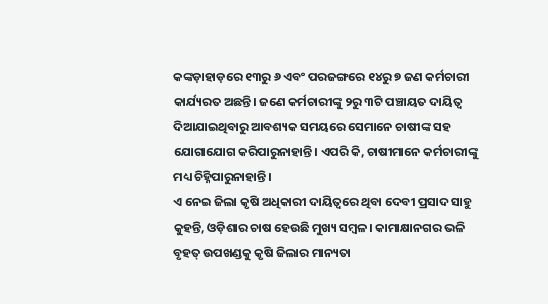କଙ୍କଡ଼ାହାଡ଼ରେ ୧୩ରୁ ୬ ଏବଂ ପରଜଙ୍ଗରେ ୧୪ରୁ ୭ ଜଣ କର୍ମଚାରୀ କାର୍ଯ୍ୟରତ ଅଛନ୍ତି। ଜଣେ କର୍ମଚାରୀଙ୍କୁ ୨ରୁ ୩ଟି ପଞ୍ଚାୟତ ଦାୟିତ୍ୱ ଦିଆଯାଇଥିବାରୁ ଆବଶ୍ୟକ ସମୟରେ ସେମାନେ ଚାଷୀଙ୍କ ସହ ଯୋଗାଯୋଗ କରିପାରୁନାହାନ୍ତି। ଏପରି କି, ଚାଷୀମାନେ କର୍ମଚାରୀଙ୍କୁ ମଧ୍ୟ ଚିହ୍ନିପାରୁନାହାନ୍ତି।
ଏ ନେଇ ଜିଲା କୃଷି ଅଧିକାରୀ ଦାୟିତ୍ୱରେ ଥିବା ଦେବୀ ପ୍ରସାଦ ସାହୁ କୁହନ୍ତି, ଓଡ଼ିଶାର ଚାଷ ହେଉଛି ମୁଖ୍ୟ ସମ୍ବଳ। କାମାକ୍ଷାନଗର ଭଳି ବୃହତ୍‌ ଉପଖଣ୍ଡକୁ କୃଷି ଜିଲାର ମାନ୍ୟତା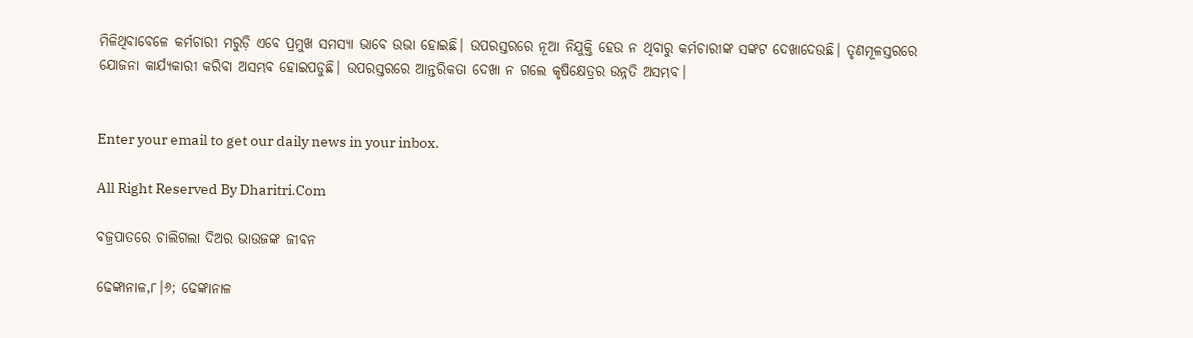ମିଳିଥିବାବେଳେ କର୍ମଚାରୀ ମରୁଡ଼ି ଏବେ ପ୍ରମୁଖ ସମସ୍ୟା ଭାବେ ଉଭା ହୋଇଛି। ଉପରସ୍ତରରେ ନୂଆ ନିଯୁକ୍ତି ହେଉ ନ ଥିବାରୁ କର୍ମଚାରୀଙ୍କ ସଙ୍କଟ ଦେଖାଦେଉଛି। ତୃଣମୂଳସ୍ତରରେ ଯୋଜନା କାର୍ଯ୍ୟକାରୀ କରିବା ଅସମ୍ଭବ ହୋଇପଡୁଛି। ଉପରସ୍ତରରେ ଆନ୍ତରିକତା ଦେଖା ନ ଗଲେ କୃଷିକ୍ଷେତ୍ରର ଉନ୍ନତି ଅସମ୍ଭବ।


Enter your email to get our daily news in your inbox.

All Right Reserved By Dharitri.Com

ବଜ୍ରପାତରେ ଚାଲିଗଲା ଦିଅର ଭାଉଜଙ୍କ ଜୀବନ

ଢେଙ୍କାନାଳ,୮।୬; ଢେଙ୍କାନାଳ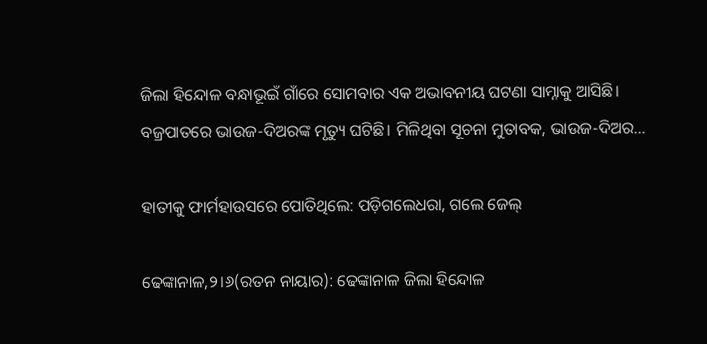ଜିଲା ହିନ୍ଦୋଳ ବନ୍ଧାଭୂଇଁ ଗାଁରେ ସୋମବାର ଏକ ଅଭାବନୀୟ ଘଟଣା ସାମ୍ନାକୁ ଆସିଛି। ବଜ୍ରପାତରେ ଭାଉଜ-ଦିଅରଙ୍କ ମୃତ୍ୟୁ ଘଟିଛି। ମିଳିଥିବା ସୂଚନା ମୁତାବକ, ଭାଉଜ-ଦିଅର…

ହାତୀକୁ ଫାର୍ମହାଉସରେ ପୋତିଥିଲେ: ପଡ଼ିଗଲେଧରା, ଗଲେ ଜେଲ୍

ଢେଙ୍କାନାଳ,୨।୬(ରତନ ନାୟାର): ଢେଙ୍କାନାଳ ଜିଲା ହିନ୍ଦୋଳ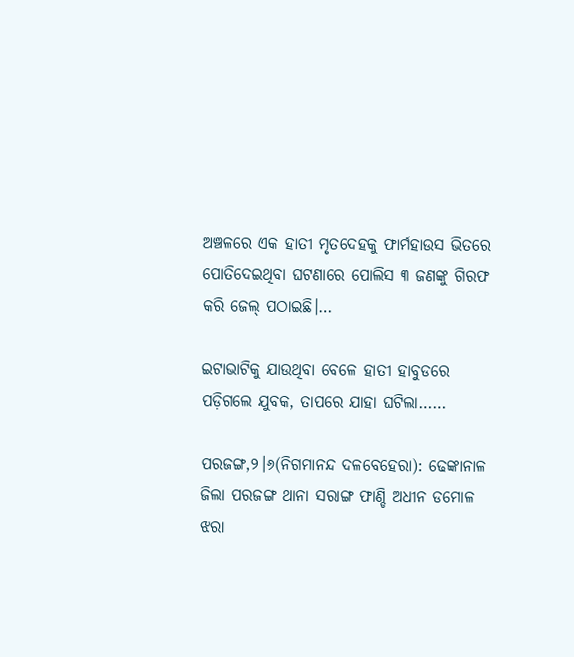ଅଞ୍ଚଳରେ ଏକ ହାତୀ ମୃତଦେହକୁ ଫାର୍ମହାଉସ ଭିତରେ ପୋତିଦେଇଥିବା ଘଟଣାରେ ପୋଲିସ ୩ ଜଣଙ୍କୁ ଗିରଫ କରି ଜେଲ୍‌ ପଠାଇଛି।…

ଇଟାଭାଟିକୁ ଯାଉଥିବା ବେଳେ ହାତୀ ହାବୁଡରେ ପଡ଼ିଗଲେ ଯୁବକ, ତାପରେ ଯାହା ଘଟିଲା……

ପରଜଙ୍ଗ,୨।୬(ନିଗମାନନ୍ଦ ଦଳବେହେରା): ଢେଙ୍କାନାଳ ଜିଲା ପରଜଙ୍ଗ ଥାନା ସରାଙ୍ଗ ଫାଣ୍ଡି ଅଧୀନ ଡମୋଳ ଝରା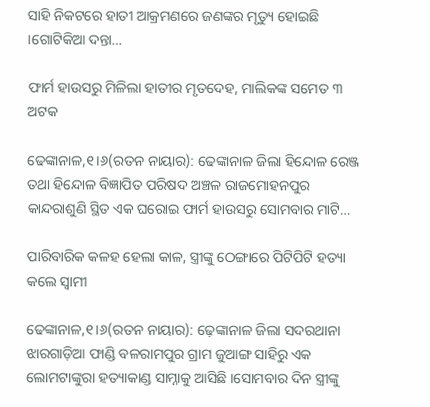ସାହି ନିକଟରେ ହାତୀ ଆକ୍ରମଣରେ ଜଣଙ୍କର ମୃତ୍ୟୁ ହୋଇଛି ।ଗୋଟିକିଆ ଦନ୍ତା…

ଫାର୍ମ ହାଉସରୁ ମିଳିଲା ହାତୀର ମୃତଦେହ, ମାଲିକଙ୍କ ସମେତ ୩ ଅଟକ

ଢେଙ୍କାନାଳ,୧।୬(ରତନ ନାୟାର): ଢେଙ୍କାନାଳ ଜିଲା ହିନ୍ଦୋଳ ରେଞ୍ଜ ତଥା ହିନ୍ଦୋଳ ବିଜ୍ଞାପିତ ପରିଷଦ ଅଞ୍ଚଳ ରାଜମୋହନପୁର କାନ୍ଦରାଶୁଣି ସ୍ଥିତ ଏକ ଘରୋଇ ଫାର୍ମ ହାଉସରୁ ସୋମବାର ମାଟି…

ପାରିବାରିକ କଳହ ହେଲା କାଳ, ସ୍ତ୍ରୀଙ୍କୁ ଠେଙ୍ଗାରେ ପିଟିପିଟି ହତ୍ୟା କଲେ ସ୍ବାମୀ

ଢେଙ୍କାନାଳ,୧।୬(ରତନ ନାୟାର): ଢ଼େଙ୍କାନାଳ ଜିଲା ସଦରଥାନା ଝାରଗାଡ଼ିଆ ଫାଣ୍ଡି ବଳରାମପୁର ଗ୍ରାମ ଜୁଆଙ୍ଗ ସାହିରୁ ଏକ ଲୋମଟାଙ୍କୁରା ହତ୍ୟାକାଣ୍ଡ ସାମ୍ନାକୁ ଆସିଛି ।ସୋମବାର ଦିନ ସ୍ତ୍ରୀଙ୍କୁ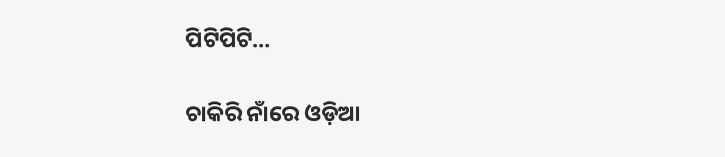ପିଟିପିଟି…

ଚାକିରି ନାଁରେ ଓଡ଼ିଆ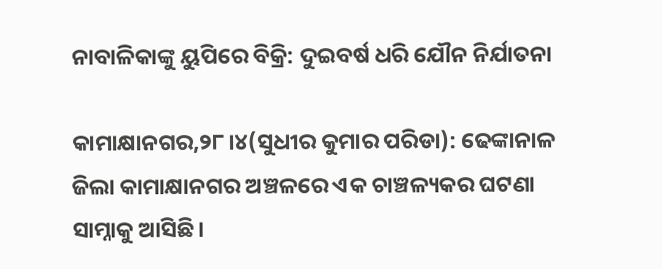ନାବାଳିକାଙ୍କୁ ୟୁପିରେ ବିକ୍ରି: ଦୁଇବର୍ଷ ଧରି ଯୌନ ନିର୍ଯାତନା

କାମାକ୍ଷାନଗର,୨୮।୪(ସୁଧୀର କୁମାର ପରିଡା): ଢେଙ୍କାନାଳ ଜିଲା କାମାକ୍ଷାନଗର ଅଞ୍ଚଳରେ ଏକ ଚାଞ୍ଚଳ୍ୟକର ଘଟଣା ସାମ୍ନାକୁ ଆସିଛି।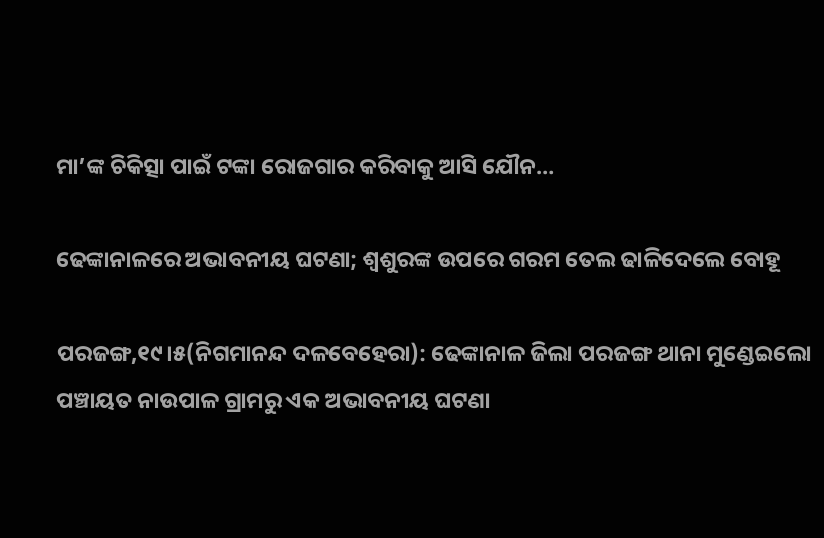ମା’ଙ୍କ ଚିକିତ୍ସା ପାଇଁ ଟଙ୍କା ରୋଜଗାର କରିବାକୁ ଆସି ଯୌନ…

ଢେଙ୍କାନାଳରେ ଅଭାବନୀୟ ଘଟଣା; ଶ୍ବଶୁରଙ୍କ ଉପରେ ଗରମ ତେଲ ଢାଳିଦେଲେ ବୋହୂ

ପରଜଙ୍ଗ,୧୯।୫(ନିଗମାନନ୍ଦ ଦଳବେହେରା): ଢେଙ୍କାନାଳ ଜିଲା ପରଜଙ୍ଗ ଥାନା ମୁଣ୍ଡେଇଲୋ ପଞ୍ଚାୟତ ନାଉପାଳ ଗ୍ରାମରୁ ଏକ ଅଭାବନୀୟ ଘଟଣା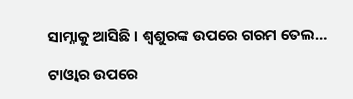ସାମ୍ନାକୁ ଆସିଛି । ଶ୍ବଶୁରଙ୍କ ଉପରେ ଗରମ ତେଲ…

ଟାଓ୍ବାର ଉପରେ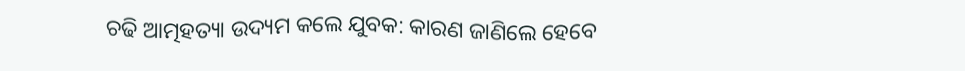ଚଢି ଆତ୍ମହତ୍ୟା ଉଦ୍ୟମ କଲେ ଯୁବକ: କାରଣ ଜାଣିଲେ ହେବେ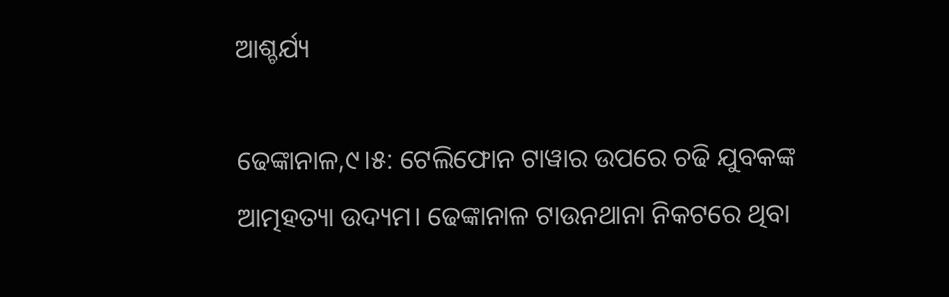ଆଶ୍ଚର୍ଯ୍ୟ

ଢେଙ୍କାନାଳ,୯।୫: ଟେଲିଫୋନ ଟାୱାର ଉପରେ ଚଢି ଯୁବକଙ୍କ ଆତ୍ମହତ୍ୟା ଉଦ୍ୟମ। ଢେଙ୍କାନାଳ ଟାଉନଥାନା ନିକଟରେ ଥିବା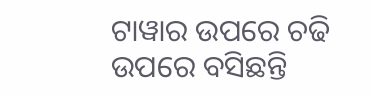ଟାୱାର ଉପରେ ଚଢି ଉପରେ ବସିଛନ୍ତି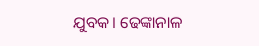ଯୁବକ। ଢେଙ୍କାନାଳ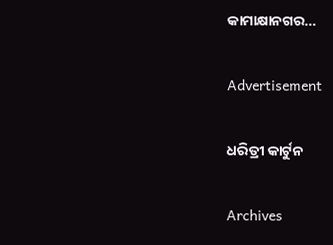କାମାକ୍ଷାନଗର…

Advertisement

ଧରିତ୍ରୀ କାର୍ଟୁନ

Archives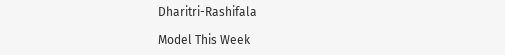Dharitri-Rashifala

Model This Week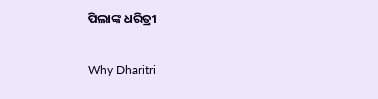ପିଲାଙ୍କ ଧରିତ୍ରୀ

Why Dharitri